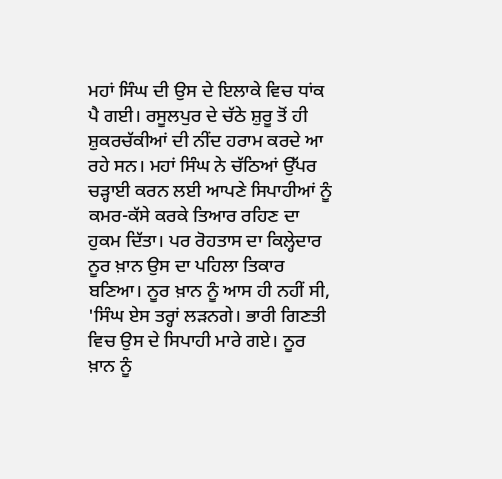ਮਹਾਂ ਸਿੰਘ ਦੀ ਉਸ ਦੇ ਇਲਾਕੇ ਵਿਚ ਧਾਂਕ ਪੈ ਗਈ। ਰਸੂਲਪੁਰ ਦੇ ਚੱਠੇ ਸ਼ੁਰੂ ਤੋਂ ਹੀ ਸ਼ੁਕਰਚੱਕੀਆਂ ਦੀ ਨੀਂਦ ਹਰਾਮ ਕਰਦੇ ਆ ਰਹੇ ਸਨ। ਮਹਾਂ ਸਿੰਘ ਨੇ ਚੱਠਿਆਂ ਉੱਪਰ ਚੜ੍ਹਾਈ ਕਰਨ ਲਈ ਆਪਣੇ ਸਿਪਾਹੀਆਂ ਨੂੰ ਕਮਰ-ਕੱਸੇ ਕਰਕੇ ਤਿਆਰ ਰਹਿਣ ਦਾ ਹੁਕਮ ਦਿੱਤਾ। ਪਰ ਰੋਹਤਾਸ ਦਾ ਕਿਲ੍ਹੇਦਾਰ ਨੂਰ ਖ਼ਾਨ ਉਸ ਦਾ ਪਹਿਲਾ ਤਿਕਾਰ ਬਣਿਆ। ਨੂਰ ਖ਼ਾਨ ਨੂੰ ਆਸ ਹੀ ਨਹੀਂ ਸੀ, 'ਸਿੰਘ ਏਸ ਤਰ੍ਹਾਂ ਲੜਨਗੇ। ਭਾਰੀ ਗਿਣਤੀ ਵਿਚ ਉਸ ਦੇ ਸਿਪਾਹੀ ਮਾਰੇ ਗਏ। ਨੂਰ ਖ਼ਾਨ ਨੂੰ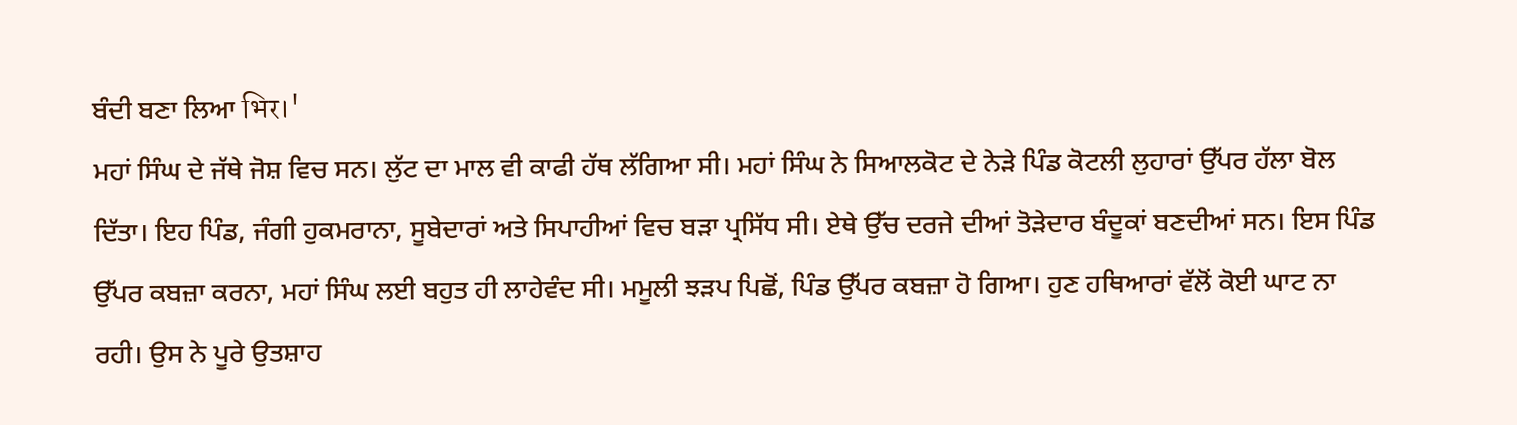ਬੰਦੀ ਬਣਾ ਲਿਆ भिर।'
ਮਹਾਂ ਸਿੰਘ ਦੇ ਜੱਥੇ ਜੋਸ਼ ਵਿਚ ਸਨ। ਲੁੱਟ ਦਾ ਮਾਲ ਵੀ ਕਾਫੀ ਹੱਥ ਲੱਗਿਆ ਸੀ। ਮਹਾਂ ਸਿੰਘ ਨੇ ਸਿਆਲਕੋਟ ਦੇ ਨੇੜੇ ਪਿੰਡ ਕੋਟਲੀ ਲੁਹਾਰਾਂ ਉੱਪਰ ਹੱਲਾ ਬੋਲ ਦਿੱਤਾ। ਇਹ ਪਿੰਡ, ਜੰਗੀ ਹੁਕਮਰਾਨਾ, ਸੂਬੇਦਾਰਾਂ ਅਤੇ ਸਿਪਾਹੀਆਂ ਵਿਚ ਬੜਾ ਪ੍ਰਸਿੱਧ ਸੀ। ਏਥੇ ਉੱਚ ਦਰਜੇ ਦੀਆਂ ਤੋੜੇਦਾਰ ਬੰਦੂਕਾਂ ਬਣਦੀਆਂ ਸਨ। ਇਸ ਪਿੰਡ ਉੱਪਰ ਕਬਜ਼ਾ ਕਰਨਾ, ਮਹਾਂ ਸਿੰਘ ਲਈ ਬਹੁਤ ਹੀ ਲਾਹੇਵੰਦ ਸੀ। ਮਮੂਲੀ ਝੜਪ ਪਿਛੋਂ, ਪਿੰਡ ਉੱਪਰ ਕਬਜ਼ਾ ਹੋ ਗਿਆ। ਹੁਣ ਹਥਿਆਰਾਂ ਵੱਲੋਂ ਕੋਈ ਘਾਟ ਨਾ ਰਹੀ। ਉਸ ਨੇ ਪੂਰੇ ਉਤਸ਼ਾਹ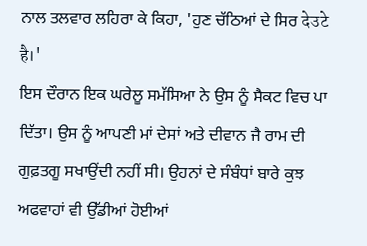ਨਾਲ ਤਲਵਾਰ ਲਹਿਰਾ ਕੇ ਕਿਹਾ, 'ਹੁਣ ਚੱਠਿਆਂ ਦੇ ਸਿਰ देउटे है।'
ਇਸ ਦੌਰਾਨ ਇਕ ਘਰੇਲੂ ਸਮੱਸਿਆ ਨੇ ਉਸ ਨੂੰ ਸੈਕਟ ਵਿਚ ਪਾ ਦਿੱਤਾ। ਉਸ ਨੂੰ ਆਪਣੀ ਮਾਂ ਦੇਸਾਂ ਅਤੇ ਦੀਵਾਨ ਜੈ ਰਾਮ ਦੀ ਗੁਫ਼ਤਗੂ ਸਖਾਉਂਦੀ ਨਹੀਂ ਸੀ। ਉਹਨਾਂ ਦੇ ਸੰਬੰਧਾਂ ਬਾਰੇ ਕੁਝ ਅਫਵਾਹਾਂ ਵੀ ਉੱਡੀਆਂ ਹੋਈਆਂ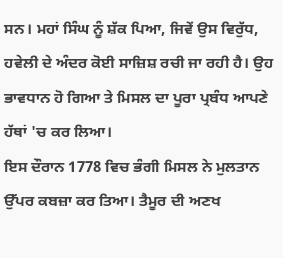ਸਨ। ਮਹਾਂ ਸਿੰਘ ਨੂੰ ਸ਼ੱਕ ਪਿਆ, ਜਿਵੇਂ ਉਸ ਵਿਰੁੱਧ, ਹਵੇਲੀ ਦੇ ਅੰਦਰ ਕੋਈ ਸਾਜ਼ਿਸ਼ ਰਚੀ ਜਾ ਰਹੀ ਹੈ। ਉਹ ਭਾਵਧਾਨ ਹੋ ਗਿਆ ਤੇ ਮਿਸਲ ਦਾ ਪੂਰਾ ਪ੍ਰਬੰਧ ਆਪਣੇ ਹੱਥਾਂ 'ਚ ਕਰ ਲਿਆ।
ਇਸ ਦੌਰਾਨ 1778 ਵਿਚ ਭੰਗੀ ਮਿਸਲ ਨੇ ਮੁਲਤਾਨ ਉੱਪਰ ਕਬਜ਼ਾ ਕਰ ਤਿਆ। ਤੈਮੂਰ ਦੀ ਅਣਖ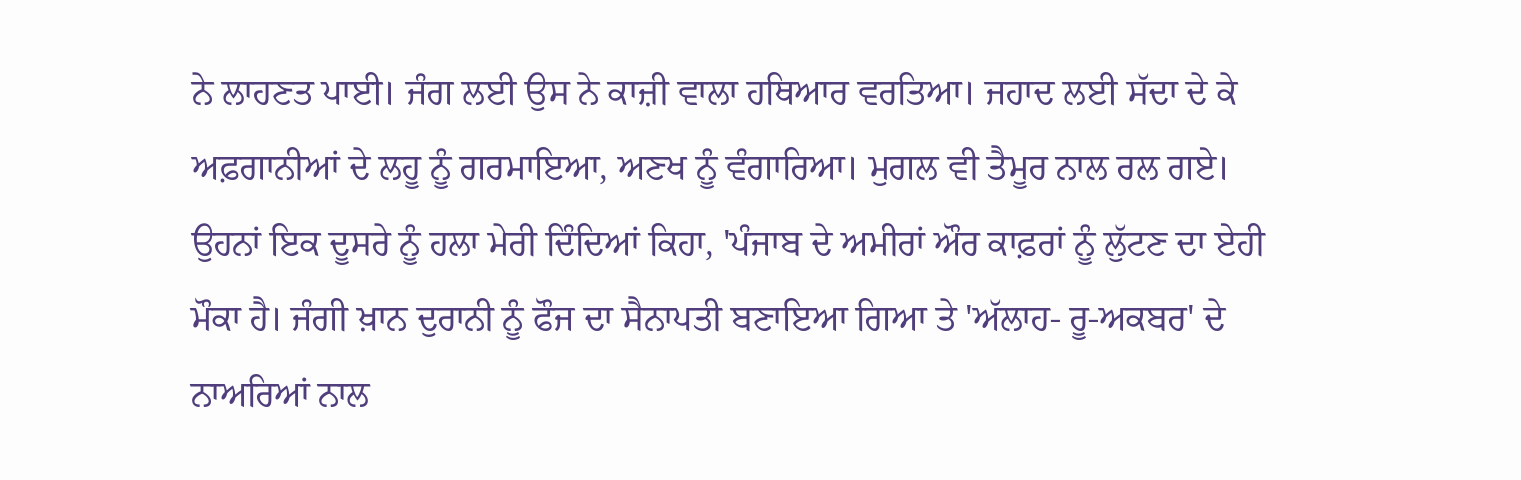ਨੇ ਲਾਹਣਤ ਪਾਈ। ਜੰਗ ਲਈ ਉਸ ਨੇ ਕਾਜ਼ੀ ਵਾਲਾ ਹਥਿਆਰ ਵਰਤਿਆ। ਜਹਾਦ ਲਈ ਸੱਦਾ ਦੇ ਕੇ ਅਫ਼ਗਾਨੀਆਂ ਦੇ ਲਹੂ ਨੂੰ ਗਰਮਾਇਆ, ਅਣਖ ਨੂੰ ਵੰਗਾਰਿਆ। ਮੁਗਲ ਵੀ ਤੈਮੂਰ ਨਾਲ ਰਲ ਗਏ। ਉਹਨਾਂ ਇਕ ਦੂਸਰੇ ਨੂੰ ਹਲਾ ਮੇਰੀ ਦਿੰਦਿਆਂ ਕਿਹਾ, 'ਪੰਜਾਬ ਦੇ ਅਮੀਰਾਂ ਔਰ ਕਾਫ਼ਰਾਂ ਨੂੰ ਲੁੱਟਣ ਦਾ ਏਹੀ ਮੌਕਾ ਹੈ। ਜੰਗੀ ਖ਼ਾਨ ਦੁਰਾਨੀ ਨੂੰ ਫੌਜ ਦਾ ਸੈਨਾਪਤੀ ਬਣਾਇਆ ਗਿਆ ਤੇ 'ਅੱਲਾਹ- ਰੂ-ਅਕਬਰ' ਦੇ ਨਾਅਰਿਆਂ ਨਾਲ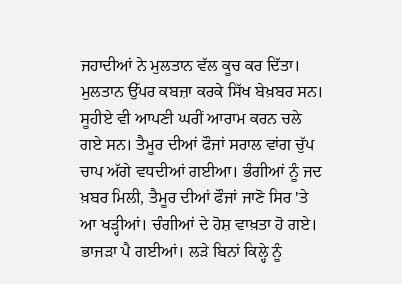ਜਹਾਦੀਆਂ ਨੇ ਮੁਲਤਾਨ ਵੱਲ ਕੂਚ ਕਰ ਦਿੱਤਾ।
ਮੁਲਤਾਨ ਉੱਪਰ ਕਬਜ਼ਾ ਕਰਕੇ ਸਿੱਖ ਬੇਖ਼ਬਰ ਸਨ। ਸੂਹੀਏ ਵੀ ਆਪਣੀ ਘਰੀਂ ਆਰਾਮ ਕਰਨ ਚਲੇ ਗਏ ਸਨ। ਤੈਮੂਰ ਦੀਆਂ ਫੌਜਾਂ ਸਰਾਲ ਵਾਂਗ ਚੁੱਪ ਚਾਪ ਅੱਗੇ ਵਧਦੀਆਂ ਗਈਆ। ਭੰਗੀਆਂ ਨੂੰ ਜਦ ਖ਼ਬਰ ਮਿਲੀ, ਤੈਮੂਰ ਦੀਆਂ ਫੌਜਾਂ ਜਾਣੋ ਸਿਰ 'ਤੇ ਆ ਖੜ੍ਹੀਆਂ। ਚੰਗੀਆਂ ਦੇ ਹੋਸ਼ ਵਾਖ਼ਤਾ ਹੋ ਗਏ। ਭਾਜੜਾ ਪੈ ਗਈਆਂ। ਲੜੇ ਬਿਨਾਂ ਕਿਲ੍ਹੇ ਨੂੰ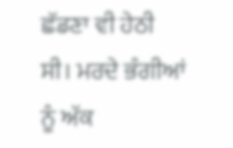ਛੱਡਣਾ ਵੀ ਹੇਠੀ ਸੀ। ਮਰਦੇ ਭੰਗੀਆਂ ਨੂੰ ਅੱਕ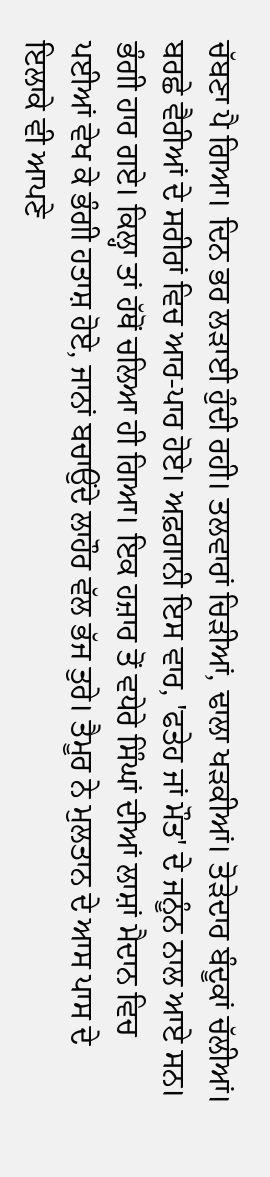ਚੱਬਣਾ ਪੈ ਗਿਆ। ਦਿਨ ਭਰ ਲੜਾਈ ਹੁੰਦੀ ਰਹੀ। ਤਲਵਾਰਾਂ ਚਿੜੀਆਂ, ਢਾਲਾ ਖੜਕੀਆਂ। ਤੋੜੇਦਾਰ ਬੰਦੂਕਾਂ ਚੱਲੀਆਂ। ਬਰਛੇ ਵੈਰੀਆਂ ਦੇ ਸਰੀਰਾਂ ਵਿਚ ਆਰ-ਪਾਰ ਹੋਏ। ਅਫ਼ਗਾਨੀ ਇਸ ਵਾਰ, 'ਫਤੇਹ ਜਾਂ ਮੌਤ' ਦੇ ਜਨੂੰਨ ਨਾਲ ਆਏ ਸਨ। ਭੰਗੀ ਹਾਰ ਗਏ। ਕਿਲ੍ਹਾ ਤਾਂ ਹੱਥੋਂ ਚਲਿਆ ਹੀ ਗਿਆ। ਇਕ ਹਜ਼ਾਰ ਤੋਂ ਵਧੇਰੇ ਸਿੰਘਾਂ ਦੀਆਂ ਲਾਸ਼ਾਂ ਮੈਦਾਨ ਵਿਚ ਪਈਆਂ ਵੇਖ ਕੇ ਭੰਗੀ ਹਤਾਸ਼ ਹੋਏ, ਜਾਨਾਂ ਬਚਾਉਂਦੇ ਲਾਹੌਰ ਵੱਲ ਭੱਜ ਤੁਰੇ। ਤੈਮੂਰ ਨੇ ਮੁਲਤਾਨ ਦੇ ਆਸ ਪਾਸ ਦੇ ਇਲਾਕੇ ਵੀ ਆਪਣੇ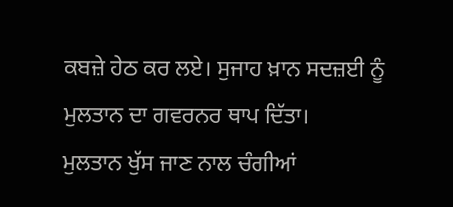ਕਬਜ਼ੇ ਹੇਠ ਕਰ ਲਏ। ਸੁਜਾਹ ਖ਼ਾਨ ਸਦਜ਼ਈ ਨੂੰ ਮੁਲਤਾਨ ਦਾ ਗਵਰਨਰ ਥਾਪ ਦਿੱਤਾ।
ਮੁਲਤਾਨ ਖੁੱਸ ਜਾਣ ਨਾਲ ਚੰਗੀਆਂ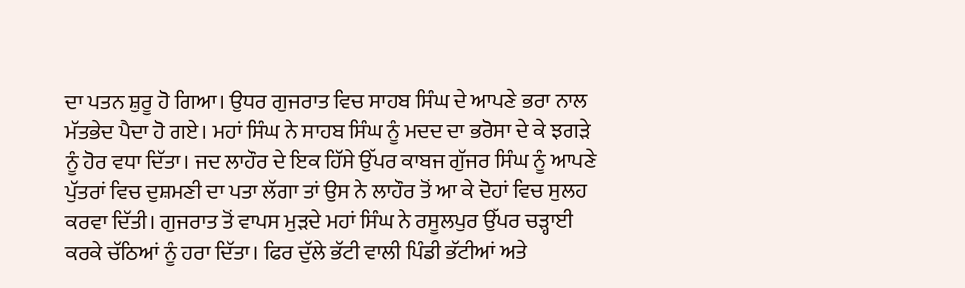ਦਾ ਪਤਨ ਸ਼ੁਰੂ ਹੋ ਗਿਆ। ਉਧਰ ਗੁਜਰਾਤ ਵਿਚ ਸਾਹਬ ਸਿੰਘ ਦੇ ਆਪਣੇ ਭਰਾ ਨਾਲ ਮੱਤਭੇਦ ਪੈਦਾ ਹੋ ਗਏ। ਮਹਾਂ ਸਿੰਘ ਨੇ ਸਾਹਬ ਸਿੰਘ ਨੂੰ ਮਦਦ ਦਾ ਭਰੋਸਾ ਦੇ ਕੇ ਝਗੜੇ ਨੂੰ ਹੋਰ ਵਧਾ ਦਿੱਤਾ। ਜਦ ਲਾਹੌਰ ਦੇ ਇਕ ਹਿੱਸੇ ਉੱਪਰ ਕਾਬਜ ਗੁੱਜਰ ਸਿੰਘ ਨੂੰ ਆਪਣੇ ਪੁੱਤਰਾਂ ਵਿਚ ਦੁਸ਼ਮਣੀ ਦਾ ਪਤਾ ਲੱਗਾ ਤਾਂ ਉਸ ਨੇ ਲਾਹੌਰ ਤੋਂ ਆ ਕੇ ਦੋਹਾਂ ਵਿਚ ਸੁਲਹ ਕਰਵਾ ਦਿੱਤੀ। ਗੁਜਰਾਤ ਤੋਂ ਵਾਪਸ ਮੁੜਦੇ ਮਹਾਂ ਸਿੰਘ ਨੇ ਰਸੂਲਪੁਰ ਉੱਪਰ ਚੜ੍ਹਾਈ ਕਰਕੇ ਚੱਠਿਆਂ ਨੂੰ ਹਰਾ ਦਿੱਤਾ। ਫਿਰ ਦੁੱਲੇ ਭੱਟੀ ਵਾਲੀ ਪਿੰਡੀ ਭੱਟੀਆਂ ਅਤੇ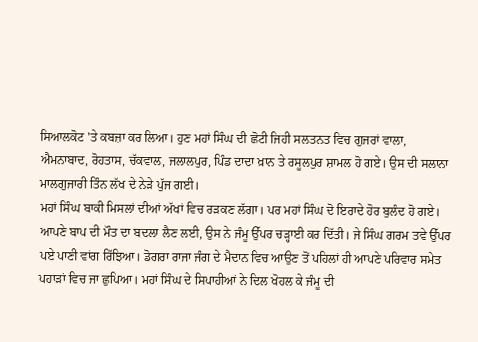ਸਿਆਲਕੋਟ 'ਤੇ ਕਬਜ਼ਾ ਕਰ ਲਿਆ। ਹੁਣ ਮਹਾਂ ਸਿੰਘ ਦੀ ਛੋਟੀ ਜਿਹੀ ਸਲਤਨਤ ਵਿਚ ਗੁਜਰਾਂ ਵਾਲਾ, ਐਮਨਾਬਾਦ, ਰੋਹਤਾਸ, ਚੱਕਵਾਲ, ਜਲਾਲਪੁਰ, ਪਿੰਡ ਦਾਦਾ ਖ਼ਾਨ ਤੇ ਰਸੂਲਪੁਰ ਸ਼ਾਮਲ ਹੋ ਗਏ। ਉਸ ਦੀ ਸਲਾਨਾ ਮਾਲਗੁਜਾਰੀ ਤਿੰਨ ਲੱਖ ਦੇ ਨੇੜੇ ਪੁੱਜ ਗਈ।
ਮਹਾਂ ਸਿੰਘ ਬਾਕੀ ਮਿਸਲਾਂ ਦੀਆਂ ਅੱਖਾਂ ਵਿਚ ਰੜਕਣ ਲੱਗਾ। ਪਰ ਮਹਾਂ ਸਿੰਘ ਦੋ ਇਰਾਦੇ ਹੋਰ ਬੁਲੰਦ ਹੋ ਗਏ। ਆਪਣੇ ਬਾਪ ਦੀ ਮੌਤ ਦਾ ਬਦਲਾ ਲੈਣ ਲਈ, ਉਸ ਨੇ ਜੰਮੂ ਉੱਪਰ ਚੜ੍ਹਾਈ ਕਰ ਦਿੱਤੀ। ਜੇ ਸਿੰਘ ਗਰਮ ਤਵੇ ਉੱਪਰ ਪਏ ਪਾਣੀ ਵਾਂਗ ਰਿੱਝਿਆ। ਡੋਗਰਾ ਰਾਜਾ ਜੰਗ ਦੇ ਮੈਦਾਨ ਵਿਚ ਆਉਣ ਤੋਂ ਪਹਿਲਾਂ ਹੀ ਆਪਣੇ ਪਰਿਵਾਰ ਸਮੇਤ ਪਹਾੜਾਂ ਵਿਚ ਜਾ ਛੁਪਿਆ। ਮਹਾਂ ਸਿੰਘ ਦੇ ਸਿਪਾਹੀਆਂ ਨੇ ਦਿਲ ਖੋਹਲ ਕੇ ਜੰਮੂ ਦੀ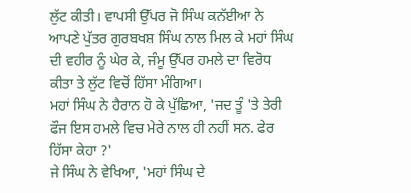ਲੁੱਟ ਕੀਤੀ। ਵਾਪਸੀ ਉੱਪਰ ਜੋ ਸਿੰਘ ਕਨੱਈਆ ਨੇ ਆਪਣੇ ਪੁੱਤਰ ਗੁਰਬਖਸ਼ ਸਿੰਘ ਨਾਲ ਮਿਲ ਕੇ ਮਹਾਂ ਸਿੰਘ ਦੀ ਵਹੀਰ ਨੂੰ ਘੇਰ ਕੇ, ਜੰਮੂ ਉੱਪਰ ਹਮਲੇ ਦਾ ਵਿਰੋਧ ਕੀਤਾ ਤੇ ਲੁੱਟ ਵਿਚੋਂ ਹਿੱਸਾ ਮੰਗਿਆ।
ਮਹਾਂ ਸਿੰਘ ਨੇ ਹੈਰਾਨ ਹੋ ਕੇ ਪੁੱਛਿਆ, 'ਜਦ ਤੂੰ 'ਤੇ ਤੇਰੀ ਫੌਜ ਇਸ ਹਮਲੇ ਵਿਚ ਮੇਰੇ ਨਾਲ ਹੀ ਨਹੀਂ ਸਨ. ਫੇਰ ਹਿੱਸਾ ਕੇਹਾ ?'
ਜੇ ਸਿੰਘ ਨੇ ਵੇਖਿਆ, 'ਮਹਾਂ ਸਿੰਘ ਦੇ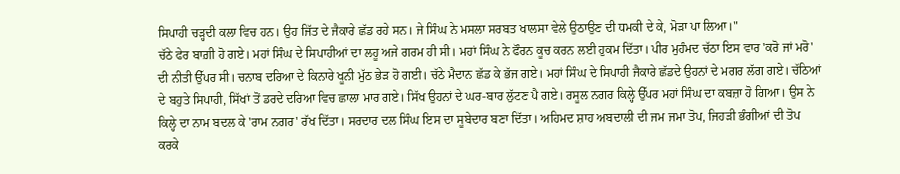ਸਿਪਾਹੀ ਚੜ੍ਹਦੀ ਕਲਾ ਵਿਚ ਹਨ। ਉਹ ਜਿੱਤ ਦੇ ਜੈਕਾਰੇ ਛੱਡ ਰਹੇ ਸਨ। ਜੇ ਸਿੰਘ ਨੇ ਮਸਲਾ ਸਰਬਤ ਖਾਲਸਾ ਵੇਲੇ ਉਠਾਉਣ ਦੀ ਧਮਕੀ ਦੇ ਕੇ, ਮੋੜਾ ਪਾ ਲਿਆ।"
ਚੱਠੇ ਫੇਰ ਬਾਗ਼ੀ ਹੋ ਗਏ। ਮਹਾਂ ਸਿੰਘ ਦੇ ਸਿਪਾਹੀਆਂ ਦਾ ਲਹੂ ਅਜੇ ਗਰਮ ਹੀ ਸੀ। ਮਹਾਂ ਸਿੰਘ ਨੇ ਫੌਰਨ ਕੂਚ ਕਰਨ ਲਈ ਹੁਕਮ ਦਿੱਤਾ। ਪੀਰ ਮੁਹੰਮਦ ਚੱਠਾ ਇਸ ਵਾਰ 'ਕਰੋ ਜਾਂ ਮਰੋ' ਦੀ ਨੀਤੀ ਉੱਪਰ ਸੀ। ਚਨਾਬ ਦਰਿਆ ਦੇ ਕਿਨਾਰੇ ਖੂਨੀ ਮੁੱਠ ਭੇੜ ਹੋ ਗਈ। ਚੱਠੇ ਮੈਦਾਨ ਛੱਡ ਕੇ ਭੱਜ ਗਏ। ਮਹਾਂ ਸਿੰਘ ਦੇ ਸਿਪਾਹੀ ਜੈਕਾਰੇ ਛੱਡਦੇ ਉਹਨਾਂ ਦੇ ਮਗਰ ਲੱਗ ਗਏ। ਚੱਠਿਆਂ ਦੇ ਬਹੁਤੇ ਸਿਪਾਹੀ, ਸਿੱਖਾਂ ਤੋਂ ਡਰਦੇ ਦਰਿਆ ਵਿਚ ਛਾਲਾ ਮਾਰ ਗਏ। ਸਿੱਖ ਉਹਨਾਂ ਦੇ ਘਰ-ਬਾਰ ਲੁੱਟਣ ਪੈ ਗਏ। ਰਸੂਲ ਨਗਰ ਕਿਲ੍ਹੇ ਉੱਪਰ ਮਹਾਂ ਸਿੰਘ ਦਾ ਕਬਜ਼ਾ ਹੋ ਗਿਆ। ਉਸ ਨੇ ਕਿਲ੍ਹੇ ਦਾ ਨਾਮ ਬਦਲ ਕੇ 'ਰਾਮ ਨਗਰ' ਰੱਖ ਦਿੱਤਾ। ਸਰਦਾਰ ਦਲ ਸਿੰਘ ਇਸ ਦਾ ਸੂਬੇਦਾਰ ਬਣਾ ਦਿੱਤਾ। ਅਹਿਮਦ ਸ਼ਾਹ ਅਬਦਾਲੀ ਦੀ ਜਮ ਜਮਾ ਤੋਪ, ਜਿਹੜੀ ਭੰਗੀਆਂ ਦੀ ਤੋਪ ਕਰਕੇ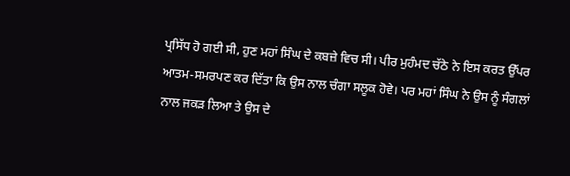ਪ੍ਰਸਿੱਧ ਹੋ ਗਈ ਸੀ, ਹੁਣ ਮਹਾਂ ਸਿੰਘ ਦੇ ਕਬਜ਼ੇ ਵਿਚ ਸੀ। ਪੀਰ ਮੁਹੰਮਦ ਚੱਠੇ ਨੇ ਇਸ ਕਰਤ ਉੱਪਰ ਆਤਮ-ਸਮਰਪਣ ਕਰ ਦਿੱਤਾ ਕਿ ਉਸ ਨਾਲ ਚੰਗਾ ਸਲੂਕ ਹੋਵੇ। ਪਰ ਮਹਾਂ ਸਿੰਘ ਨੇ ਉਸ ਨੂੰ ਸੰਗਲਾਂ ਨਾਲ ਜਕੜ ਲਿਆ ਤੇ ਉਸ ਦੇ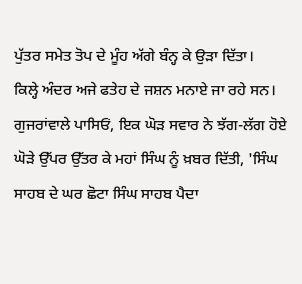ਪੁੱਤਰ ਸਮੇਤ ਤੋਪ ਦੇ ਮੂੰਹ ਅੱਗੇ ਬੰਨ੍ਹ ਕੇ ਉੜਾ ਦਿੱਤਾ।
ਕਿਲ੍ਹੇ ਅੰਦਰ ਅਜੇ ਫਤੇਹ ਦੇ ਜਸ਼ਨ ਮਨਾਏ ਜਾ ਰਹੇ ਸਨ। ਗੁਜਰਾਂਵਾਲੇ ਪਾਸਿਓਂ, ਇਕ ਘੋੜ ਸਵਾਰ ਨੇ ਝੱਗ-ਲੱਗ ਹੋਏ ਘੋੜੇ ਉੱਪਰ ਉੱਤਰ ਕੇ ਮਹਾਂ ਸਿੰਘ ਨੂੰ ਖ਼ਬਰ ਦਿੱਤੀ, 'ਸਿੰਘ ਸਾਹਬ ਦੇ ਘਰ ਛੋਟਾ ਸਿੰਘ ਸਾਹਬ ਪੈਦਾ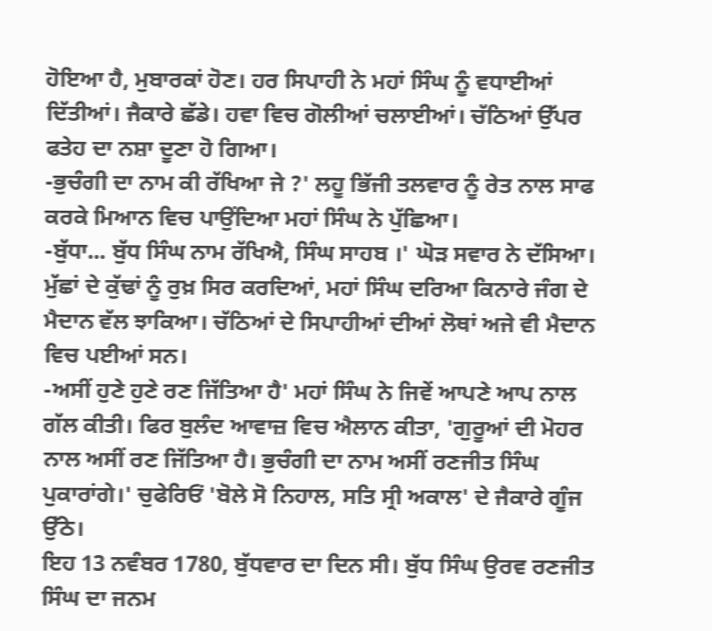ਹੋਇਆ ਹੈ, ਮੁਬਾਰਕਾਂ ਹੋਣ। ਹਰ ਸਿਪਾਹੀ ਨੇ ਮਹਾਂ ਸਿੰਘ ਨੂੰ ਵਧਾਈਆਂ ਦਿੱਤੀਆਂ। ਜੈਕਾਰੇ ਛੱਡੇ। ਹਵਾ ਵਿਚ ਗੋਲੀਆਂ ਚਲਾਈਆਂ। ਚੱਠਿਆਂ ਉੱਪਰ ਫਤੇਹ ਦਾ ਨਸ਼ਾ ਦੂਣਾ ਹੋ ਗਿਆ।
-ਭੁਚੰਗੀ ਦਾ ਨਾਮ ਕੀ ਰੱਖਿਆ ਜੇ ?' ਲਹੂ ਭਿੱਜੀ ਤਲਵਾਰ ਨੂੰ ਰੇਤ ਨਾਲ ਸਾਫ ਕਰਕੇ ਮਿਆਨ ਵਿਚ ਪਾਉਂਦਿਆ ਮਹਾਂ ਸਿੰਘ ਨੇ ਪੁੱਛਿਆ।
-ਬੁੱਧਾ... ਬੁੱਧ ਸਿੰਘ ਨਾਮ ਰੱਖਿਐ, ਸਿੰਘ ਸਾਹਬ ।' ਘੋੜ ਸਵਾਰ ਨੇ ਦੱਸਿਆ। ਮੁੱਛਾਂ ਦੇ ਕੁੱਢਾਂ ਨੂੰ ਰੁਖ਼ ਸਿਰ ਕਰਦਿਆਂ, ਮਹਾਂ ਸਿੰਘ ਦਰਿਆ ਕਿਨਾਰੇ ਜੰਗ ਦੇ ਮੈਦਾਨ ਵੱਲ ਝਾਕਿਆ। ਚੱਠਿਆਂ ਦੇ ਸਿਪਾਹੀਆਂ ਦੀਆਂ ਲੋਥਾਂ ਅਜੇ ਵੀ ਮੈਦਾਨ ਵਿਚ ਪਈਆਂ ਸਨ।
-ਅਸੀਂ ਹੁਣੇ ਹੁਣੇ ਰਣ ਜਿੱਤਿਆ ਹੈ' ਮਹਾਂ ਸਿੰਘ ਨੇ ਜਿਵੇਂ ਆਪਣੇ ਆਪ ਨਾਲ ਗੱਲ ਕੀਤੀ। ਫਿਰ ਬੁਲੰਦ ਆਵਾਜ਼ ਵਿਚ ਐਲਾਨ ਕੀਤਾ, 'ਗੁਰੂਆਂ ਦੀ ਮੋਹਰ ਨਾਲ ਅਸੀਂ ਰਣ ਜਿੱਤਿਆ ਹੈ। ਭੁਚੰਗੀ ਦਾ ਨਾਮ ਅਸੀਂ ਰਣਜੀਤ ਸਿੰਘ ਪੁਕਾਰਾਂਗੇ।' ਚੁਫੇਰਿਓਂ 'ਬੋਲੇ ਸੋ ਨਿਹਾਲ, ਸਤਿ ਸ੍ਰੀ ਅਕਾਲ' ਦੇ ਜੈਕਾਰੇ ਗੂੰਜ ਉੱਠੇ।
ਇਹ 13 ਨਵੰਬਰ 1780, ਬੁੱਧਵਾਰ ਦਾ ਦਿਨ ਸੀ। ਬੁੱਧ ਸਿੰਘ ਉਰਵ ਰਣਜੀਤ ਸਿੰਘ ਦਾ ਜਨਮ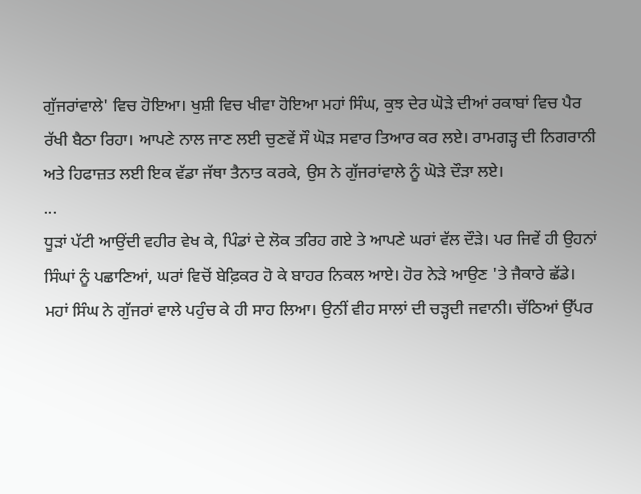ਗੁੱਜਰਾਂਵਾਲੇ' ਵਿਚ ਹੋਇਆ। ਖੁਸ਼ੀ ਵਿਚ ਖੀਵਾ ਹੋਇਆ ਮਹਾਂ ਸਿੰਘ, ਕੁਝ ਦੇਰ ਘੋੜੇ ਦੀਆਂ ਰਕਾਬਾਂ ਵਿਚ ਪੈਰ ਰੱਖੀ ਬੈਠਾ ਰਿਹਾ। ਆਪਣੇ ਨਾਲ ਜਾਣ ਲਈ ਚੁਣਵੇਂ ਸੌ ਘੋੜ ਸਵਾਰ ਤਿਆਰ ਕਰ ਲਏ। ਰਾਮਗੜ੍ਹ ਦੀ ਨਿਗਰਾਨੀ ਅਤੇ ਹਿਫਾਜ਼ਤ ਲਈ ਇਕ ਵੱਡਾ ਜੱਥਾ ਤੈਨਾਤ ਕਰਕੇ, ਉਸ ਨੇ ਗੁੱਜਰਾਂਵਾਲੇ ਨੂੰ ਘੋੜੇ ਦੌੜਾ ਲਏ।
...
ਧੂੜਾਂ ਪੱਟੀ ਆਉਂਦੀ ਵਹੀਰ ਵੇਖ ਕੇ, ਪਿੰਡਾਂ ਦੇ ਲੋਕ ਤਰਿਹ ਗਏ ਤੇ ਆਪਣੇ ਘਰਾਂ ਵੱਲ ਦੌੜੇ। ਪਰ ਜਿਵੇਂ ਹੀ ਉਹਨਾਂ ਸਿੰਘਾਂ ਨੂੰ ਪਛਾਣਿਆਂ, ਘਰਾਂ ਵਿਚੋਂ ਬੇਫ਼ਿਕਰ ਹੋ ਕੇ ਬਾਹਰ ਨਿਕਲ ਆਏ। ਹੋਰ ਨੇੜੇ ਆਉਣ 'ਤੇ ਜੈਕਾਰੇ ਛੱਡੇ।
ਮਹਾਂ ਸਿੰਘ ਨੇ ਗੁੱਜਰਾਂ ਵਾਲੇ ਪਹੁੰਚ ਕੇ ਹੀ ਸਾਹ ਲਿਆ। ਉਨੀਂ ਵੀਹ ਸਾਲਾਂ ਦੀ ਚੜ੍ਹਦੀ ਜਵਾਨੀ। ਚੱਠਿਆਂ ਉੱਪਰ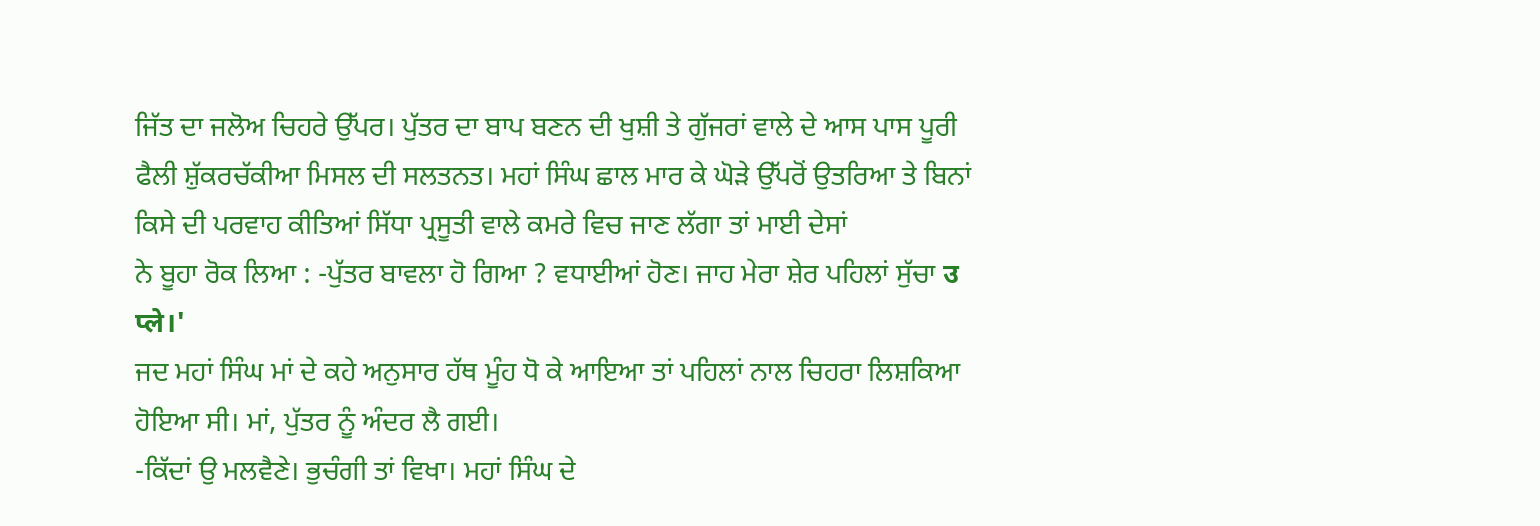ਜਿੱਤ ਦਾ ਜਲੋਅ ਚਿਹਰੇ ਉੱਪਰ। ਪੁੱਤਰ ਦਾ ਬਾਪ ਬਣਨ ਦੀ ਖੁਸ਼ੀ ਤੇ ਗੁੱਜਰਾਂ ਵਾਲੇ ਦੇ ਆਸ ਪਾਸ ਪੂਰੀ ਫੈਲੀ ਸ਼ੁੱਕਰਚੱਕੀਆ ਮਿਸਲ ਦੀ ਸਲਤਨਤ। ਮਹਾਂ ਸਿੰਘ ਛਾਲ ਮਾਰ ਕੇ ਘੋੜੇ ਉੱਪਰੋਂ ਉਤਰਿਆ ਤੇ ਬਿਨਾਂ ਕਿਸੇ ਦੀ ਪਰਵਾਹ ਕੀਤਿਆਂ ਸਿੱਧਾ ਪ੍ਰਸੂਤੀ ਵਾਲੇ ਕਮਰੇ ਵਿਚ ਜਾਣ ਲੱਗਾ ਤਾਂ ਮਾਈ ਦੇਸਾਂ
ਨੇ ਬੂਹਾ ਰੋਕ ਲਿਆ : -ਪੁੱਤਰ ਬਾਵਲਾ ਹੋ ਗਿਆ ? ਵਧਾਈਆਂ ਹੋਣ। ਜਾਹ ਮੇਰਾ ਸ਼ੇਰ ਪਹਿਲਾਂ ਸੁੱਚਾ उ प्ले।'
ਜਦ ਮਹਾਂ ਸਿੰਘ ਮਾਂ ਦੇ ਕਹੇ ਅਨੁਸਾਰ ਹੱਥ ਮੂੰਹ ਧੋ ਕੇ ਆਇਆ ਤਾਂ ਪਹਿਲਾਂ ਨਾਲ ਚਿਹਰਾ ਲਿਸ਼ਕਿਆ ਹੋਇਆ ਸੀ। ਮਾਂ, ਪੁੱਤਰ ਨੂੰ ਅੰਦਰ ਲੈ ਗਈ।
-ਕਿੱਦਾਂ ਉ ਮਲਵੈਣੇ। ਭੁਚੰਗੀ ਤਾਂ ਵਿਖਾ। ਮਹਾਂ ਸਿੰਘ ਦੇ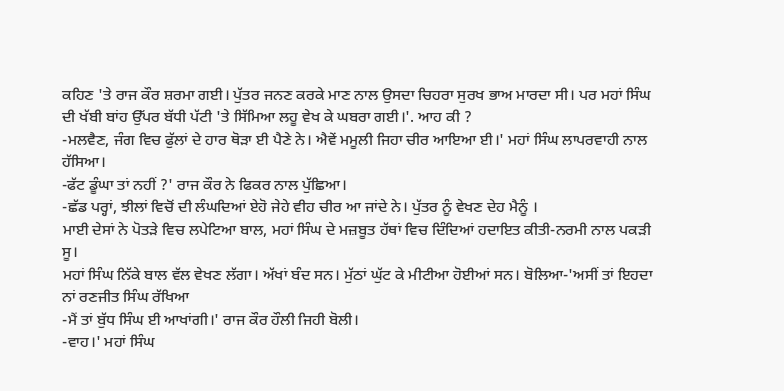ਕਹਿਣ 'ਤੇ ਰਾਜ ਕੌਰ ਸ਼ਰਮਾ ਗਈ। ਪੁੱਤਰ ਜਨਣ ਕਰਕੇ ਮਾਣ ਨਾਲ ਉਸਦਾ ਚਿਹਰਾ ਸੁਰਖ ਭਾਅ ਮਾਰਦਾ ਸੀ। ਪਰ ਮਹਾਂ ਸਿੰਘ ਦੀ ਖੱਬੀ ਬਾਂਹ ਉੱਪਰ ਬੱਧੀ ਪੱਟੀ 'ਤੇ ਸਿੱਮਿਆ ਲਹੂ ਵੇਖ ਕੇ ਘਬਰਾ ਗਈ।'. ਆਹ ਕੀ ?
-ਮਲਵੈਣ, ਜੰਗ ਵਿਚ ਫੁੱਲਾਂ ਦੇ ਹਾਰ ਥੋੜਾ ਈ ਪੈਣੇ ਨੇ। ਐਵੇਂ ਮਮੂਲੀ ਜਿਹਾ ਚੀਰ ਆਇਆ ਈ।' ਮਹਾਂ ਸਿੰਘ ਲਾਪਰਵਾਹੀ ਨਾਲ ਹੱਸਿਆ।
-ਫੱਟ ਡੂੰਘਾ ਤਾਂ ਨਹੀਂ ?' ਰਾਜ ਕੌਰ ਨੇ ਫਿਕਰ ਨਾਲ ਪੁੱਛਿਆ।
-ਛੱਡ ਪਰ੍ਹਾਂ, ਝੀਲਾਂ ਵਿਚੋਂ ਦੀ ਲੰਘਦਿਆਂ ਏਹੋ ਜੇਹੇ ਵੀਹ ਚੀਰ ਆ ਜਾਂਦੇ ਨੇ। ਪੁੱਤਰ ਨੂੰ ਵੇਖਣ ਦੇਹ ਮੈਨੂੰ ।
ਮਾਈ ਦੇਸਾਂ ਨੇ ਪੋਤੜੇ ਵਿਚ ਲਪੇਟਿਆ ਬਾਲ, ਮਹਾਂ ਸਿੰਘ ਦੇ ਮਜ਼ਬੂਤ ਹੱਥਾਂ ਵਿਚ ਦਿੰਦਿਆਂ ਹਦਾਇਤ ਕੀਤੀ-ਨਰਮੀ ਨਾਲ ਪਕੜੀ ਸੂ।
ਮਹਾਂ ਸਿੰਘ ਨਿੱਕੇ ਬਾਲ ਵੱਲ ਵੇਖਣ ਲੱਗਾ। ਅੱਖਾਂ ਬੰਦ ਸਨ। ਮੁੱਠਾਂ ਘੁੱਟ ਕੇ ਮੀਟੀਆ ਹੋਈਆਂ ਸਨ। ਬੋਲਿਆ-'ਅਸੀਂ ਤਾਂ ਇਹਦਾ ਨਾਂ ਰਣਜੀਤ ਸਿੰਘ ਰੱਖਿਆ
-ਮੈਂ ਤਾਂ ਬੁੱਧ ਸਿੰਘ ਈ ਆਖਾਂਗੀ।' ਰਾਜ ਕੌਰ ਹੌਲੀ ਜਿਹੀ ਬੋਲੀ।
-ਵਾਹ।' ਮਹਾਂ ਸਿੰਘ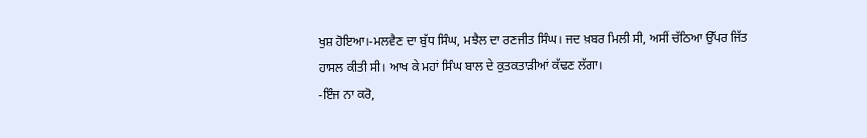ਖੁਸ਼ ਹੋਇਆ।-ਮਲਵੈਣ ਦਾ ਬੁੱਧ ਸਿੰਘ, ਮਝੈਲ ਦਾ ਰਣਜੀਤ ਸਿੰਘ। ਜਦ ਖ਼ਬਰ ਮਿਲੀ ਸੀ, ਅਸੀਂ ਚੱਠਿਆ ਉੱਪਰ ਜਿੱਤ ਹਾਸਲ ਕੀਤੀ ਸੀ। ਆਖ ਕੇ ਮਹਾਂ ਸਿੰਘ ਬਾਲ ਦੇ ਕੁਤਕਤਾੜੀਆਂ ਕੱਢਣ ਲੱਗਾ।
-ਇੰਜ ਨਾ ਕਰੋ,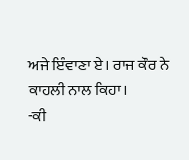ਅਜੇ ਇੰਵਾਣਾ ਏ। ਰਾਜ ਕੌਰ ਨੇ ਕਾਹਲੀ ਨਾਲ ਕਿਹਾ।
-ਕੀ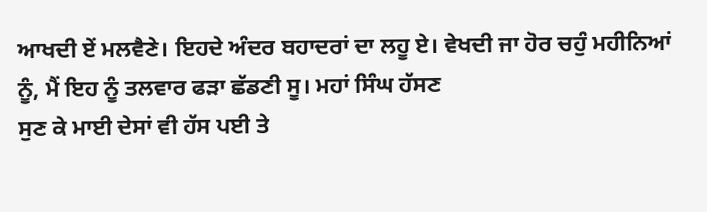ਆਖਦੀ ਏਂ ਮਲਵੈਣੇ। ਇਹਦੇ ਅੰਦਰ ਬਹਾਦਰਾਂ ਦਾ ਲਹੂ ਏ। ਵੇਖਦੀ ਜਾ ਹੋਰ ਚਹੁੰ ਮਹੀਨਿਆਂ ਨੂੰ, ਮੈਂ ਇਹ ਨੂੰ ਤਲਵਾਰ ਫੜਾ ਛੱਡਣੀ ਸੂ। ਮਹਾਂ ਸਿੰਘ ਹੱਸਣ
ਸੁਣ ਕੇ ਮਾਈ ਦੇਸਾਂ ਵੀ ਹੱਸ ਪਈ ਤੇ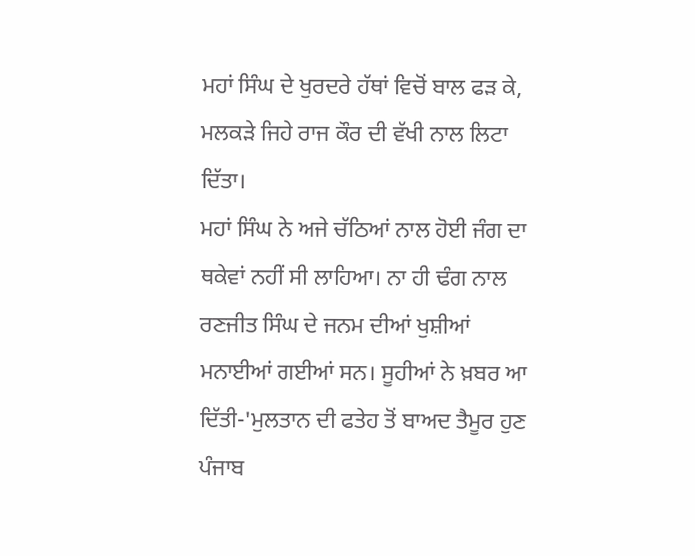ਮਹਾਂ ਸਿੰਘ ਦੇ ਖੁਰਦਰੇ ਹੱਥਾਂ ਵਿਚੋਂ ਬਾਲ ਫੜ ਕੇ, ਮਲਕੜੇ ਜਿਹੇ ਰਾਜ ਕੌਰ ਦੀ ਵੱਖੀ ਨਾਲ ਲਿਟਾ ਦਿੱਤਾ।
ਮਹਾਂ ਸਿੰਘ ਨੇ ਅਜੇ ਚੱਠਿਆਂ ਨਾਲ ਹੋਈ ਜੰਗ ਦਾ ਥਕੇਵਾਂ ਨਹੀਂ ਸੀ ਲਾਹਿਆ। ਨਾ ਹੀ ਢੰਗ ਨਾਲ ਰਣਜੀਤ ਸਿੰਘ ਦੇ ਜਨਮ ਦੀਆਂ ਖੁਸ਼ੀਆਂ ਮਨਾਈਆਂ ਗਈਆਂ ਸਨ। ਸੂਹੀਆਂ ਨੇ ਖ਼ਬਰ ਆ ਦਿੱਤੀ-'ਮੁਲਤਾਨ ਦੀ ਫਤੇਹ ਤੋਂ ਬਾਅਦ ਤੈਮੂਰ ਹੁਣ ਪੰਜਾਬ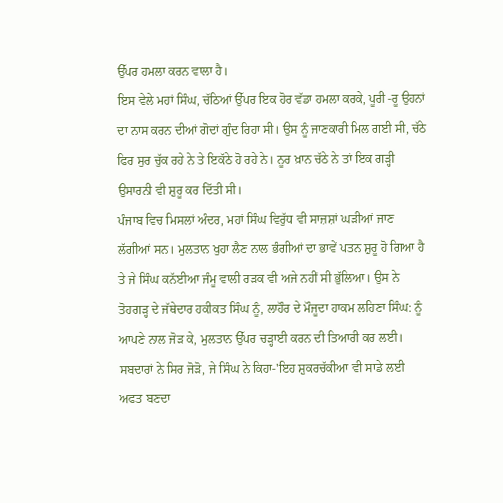ਉੱਪਰ ਹਮਲਾ ਕਰਨ ਵਾਲਾ ਹੈ।
ਇਸ ਵੇਲੇ ਮਹਾਂ ਸਿੰਘ, ਚੱਠਿਆਂ ਉੱਪਰ ਇਕ ਹੋਰ ਵੱਡਾ ਹਮਲਾ ਕਰਕੇ, ਪੂਰੀ -ਰੂ ਉਹਨਾਂ ਦਾ ਨਾਸ ਕਰਨ ਦੀਆਂ ਗੋਦਾਂ ਗੁੰਦ ਰਿਹਾ ਸੀ। ਉਸ ਨੂੰ ਜਾਣਕਾਰੀ ਮਿਲ ਗਈ ਸੀ, ਚੱਠੇ ਫਿਰ ਸੁਰ ਚੁੱਕ ਰਹੇ ਨੇ ਤੇ ਇਕੱਠੇ ਹੋ ਰਹੇ ਨੇ। ਨੂਰ ਖ਼ਾਨ ਚੱਠੇ ਨੇ ਤਾਂ ਇਕ ਗੜ੍ਹੀ ਉਸਾਰਨੀ ਵੀ ਸ਼ੁਰੂ ਕਰ ਦਿੱਤੀ ਸੀ।
ਪੰਜਾਬ ਵਿਚ ਮਿਸਲਾਂ ਅੰਦਰ, ਮਹਾਂ ਸਿੰਘ ਵਿਰੁੱਧ ਵੀ ਸਾਜ਼ਸ਼ਾਂ ਘੜੀਆਂ ਜਾਣ ਲੱਗੀਆਂ ਸਨ। ਮੁਲਤਾਨ ਖੁਹਾ ਲੈਣ ਨਾਲ ਭੰਗੀਆਂ ਦਾ ਭਾਵੇਂ ਪਤਨ ਸ਼ੁਰੂ ਹੋ ਗਿਆ ਹੈ ਤੇ ਜੇ ਸਿੰਘ ਕਨੱਈਆ ਜੰਮੂ ਵਾਲੀ ਰੜਕ ਵੀ ਅਜੇ ਨਹੀਂ ਸੀ ਭੁੱਲਿਆ। ਉਸ ਨੇ ਤੋਹਗੜ੍ਹ ਦੇ ਜੱਥੇਦਾਰ ਹਕੀਕਤ ਸਿੰਘ ਨੂੰ, ਲਾਹੌਰ ਦੇ ਮੌਜੂਦਾ ਹਾਕਮ ਲਹਿਣਾ ਸਿੰਘ: ਨੂੰ ਆਪਣੇ ਨਾਲ ਜੋੜ ਕੇ, ਮੁਲਤਾਨ ਉੱਪਰ ਚੜ੍ਹਾਈ ਕਰਨ ਦੀ ਤਿਆਰੀ ਕਰ ਲਈ। ਸਬਦਾਰਾਂ ਨੇ ਸਿਰ ਜੋੜੋ, ਜੇ ਸਿੰਘ ਨੇ ਕਿਹਾ-'ਇਹ ਸ਼ੁਕਰਚੱਕੀਆ ਵੀ ਸਾਡੇ ਲਈ ਅਫਤ ਬਣਦਾ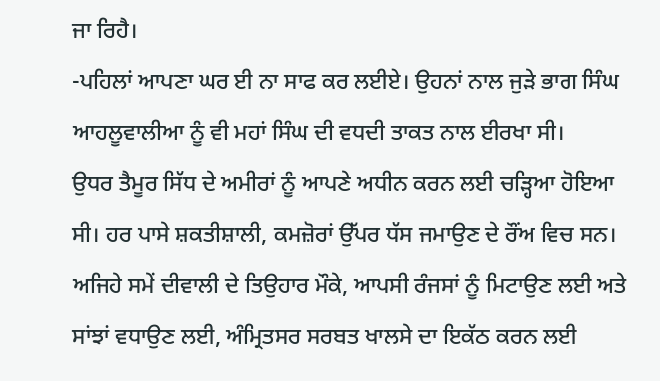ਜਾ ਰਿਹੈ।
-ਪਹਿਲਾਂ ਆਪਣਾ ਘਰ ਈ ਨਾ ਸਾਫ ਕਰ ਲਈਏ। ਉਹਨਾਂ ਨਾਲ ਜੁੜੇ ਭਾਗ ਸਿੰਘ ਆਹਲੂਵਾਲੀਆ ਨੂੰ ਵੀ ਮਹਾਂ ਸਿੰਘ ਦੀ ਵਧਦੀ ਤਾਕਤ ਨਾਲ ਈਰਖਾ ਸੀ।
ਉਧਰ ਤੈਮੂਰ ਸਿੱਧ ਦੇ ਅਮੀਰਾਂ ਨੂੰ ਆਪਣੇ ਅਧੀਨ ਕਰਨ ਲਈ ਚੜ੍ਹਿਆ ਹੋਇਆ ਸੀ। ਹਰ ਪਾਸੇ ਸ਼ਕਤੀਸ਼ਾਲੀ, ਕਮਜ਼ੋਰਾਂ ਉੱਪਰ ਧੱਸ ਜਮਾਉਣ ਦੇ ਰੌਂਅ ਵਿਚ ਸਨ। ਅਜਿਹੇ ਸਮੇਂ ਦੀਵਾਲੀ ਦੇ ਤਿਉਹਾਰ ਮੌਕੇ, ਆਪਸੀ ਰੰਜਸਾਂ ਨੂੰ ਮਿਟਾਉਣ ਲਈ ਅਤੇ ਸਾਂਝਾਂ ਵਧਾਉਣ ਲਈ, ਅੰਮ੍ਰਿਤਸਰ ਸਰਬਤ ਖਾਲਸੇ ਦਾ ਇਕੱਠ ਕਰਨ ਲਈ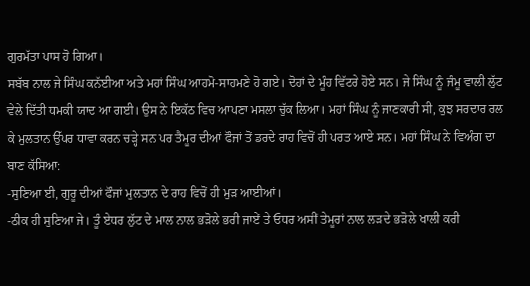ਗੁਰਮੱਤਾ ਪਾਸ ਹੋ ਗਿਆ।
ਸਬੱਬ ਨਾਲ ਜੇ ਸਿੰਘ ਕਨੱਈਆ ਅਤੇ ਮਹਾਂ ਸਿੰਘ ਆਹਮੋ-ਸਾਹਮਣੇ ਹੋ ਗਏ। ਦੋਹਾਂ ਦੇ ਮੂੰਹ ਵਿੱਟਰੇ ਹੋਏ ਸਨ। ਜੇ ਸਿੰਘ ਨੂੰ ਜੰਮੂ ਵਾਲੀ ਲੁੱਟ ਵੇਲੇ ਦਿੱਤੀ ਧਮਕੀ ਯਾਦ ਆ ਗਈ। ਉਸ ਨੇ ਇਕੱਠ ਵਿਚ ਆਪਣਾ ਮਸਲਾ ਚੁੱਕ ਲਿਆ। ਮਹਾਂ ਸਿੰਘ ਨੂੰ ਜਾਣਕਾਰੀ ਸੀ, ਕੁਝ ਸਰਦਾਰ ਰਲ ਕੇ ਮੁਲਤਾਨ ਉੱਪਰ ਧਾਵਾ ਕਰਨ ਚੜ੍ਹੇ ਸਨ ਪਰ ਤੈਮੂਰ ਦੀਆਂ ਫੌਜਾਂ ਤੋਂ ਡਰਦੇ ਰਾਹ ਵਿਚੋਂ ਹੀ ਪਰਤ ਆਏ ਸਨ। ਮਹਾਂ ਸਿੰਘ ਨੇ ਵਿਅੰਗ ਦਾ ਬਾਣ ਕੱਸਿਆ:
-ਸੁਣਿਆ ਈ, ਗੁਰੂ ਦੀਆਂ ਫੌਜਾਂ ਮੁਲਤਾਨ ਦੇ ਰਾਹ ਵਿਚੋਂ ਹੀ ਮੁੜ ਆਈਆਂ।
-ਠੀਕ ਹੀ ਸੁਣਿਆ ਜੇ। ਤੂੰ ਏਧਰ ਲੁੱਟ ਦੇ ਮਾਲ ਨਾਲ ਭੜੋਲੇ ਭਰੀ ਜਾਏਂ ਤੇ ਓਧਰ ਅਸੀਂ ਤੇਮੂਰਾਂ ਨਾਲ ਲੜਦੇ ਭੜੋਲੇ ਖਾਲੀ ਕਰੀ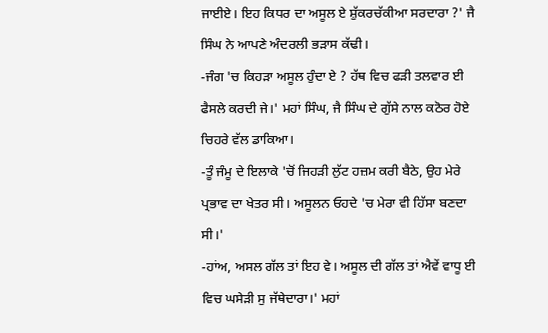ਜਾਈਏ। ਇਹ ਕਿਧਰ ਦਾ ਅਸੂਲ ਏ ਸ਼ੁੱਕਰਚੱਕੀਆ ਸਰਦਾਰਾ ?' ਜੈ ਸਿੰਘ ਨੇ ਆਪਣੇ ਅੰਦਰਲੀ ਭੜਾਸ ਕੱਢੀ।
-ਜੰਗ 'ਚ ਕਿਹੜਾ ਅਸੂਲ ਹੁੰਦਾ ਏ ? ਹੱਥ ਵਿਚ ਫੜੀ ਤਲਵਾਰ ਈ ਫੈਸਲੇ ਕਰਦੀ ਜੇ।' ਮਹਾਂ ਸਿੰਘ, ਜੈ ਸਿੰਘ ਦੇ ਗੁੱਸੇ ਨਾਲ ਕਠੋਰ ਹੋਏ ਚਿਹਰੇ ਵੱਲ ਡਾਕਿਆ।
-ਤੂੰ ਜੰਮੂ ਦੇ ਇਲਾਕੇ 'ਚੋਂ ਜਿਹੜੀ ਲੁੱਟ ਹਜ਼ਮ ਕਰੀ ਬੈਠੇ, ਉਹ ਮੇਰੇ ਪ੍ਰਭਾਵ ਦਾ ਖੇਤਰ ਸੀ। ਅਸੂਲਨ ਓਹਦੇ 'ਚ ਮੇਰਾ ਵੀ ਹਿੱਸਾ ਬਣਦਾ ਸੀ।'
-ਹਾਂਅ, ਅਸਲ ਗੱਲ ਤਾਂ ਇਹ ਵੇ। ਅਸੂਲ ਦੀ ਗੱਲ ਤਾਂ ਐਵੇਂ ਵਾਧੂ ਈ ਵਿਚ ਘਸੇੜੀ ਸੁ ਜੱਥੇਦਾਰਾ।' ਮਹਾਂ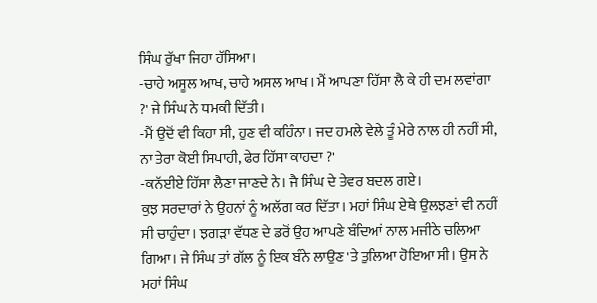ਸਿੰਘ ਰੁੱਖਾ ਜਿਹਾ ਹੱਸਿਆ।
-ਚਾਹੇ ਅਸੂਲ ਆਖ, ਚਾਹੇ ਅਸਲ ਆਖ। ਮੈਂ ਆਪਣਾ ਹਿੱਸਾ ਲੈ ਕੇ ਹੀ ਦਮ ਲਵਾਂਗਾ ?' ਜੇ ਸਿੰਘ ਨੇ ਧਮਕੀ ਦਿੱਤੀ।
-ਮੈਂ ਉਦੋਂ ਵੀ ਕਿਹਾ ਸੀ, ਹੁਣ ਵੀ ਕਹਿੰਨਾ। ਜਦ ਹਮਲੇ ਵੇਲੇ ਤੂੰ ਮੇਰੇ ਨਾਲ ਹੀ ਨਹੀਂ ਸੀ, ਨਾ ਤੇਰਾ ਕੋਈ ਸਿਪਾਹੀ, ਫੇਰ ਹਿੱਸਾ ਕਾਹਦਾ ?'
-ਕਨੱਈਏ ਹਿੱਸਾ ਲੈਣਾ ਜਾਣਦੇ ਨੇ। ਜੈ ਸਿੰਘ ਦੇ ਤੇਵਰ ਬਦਲ ਗਏ।
ਕੁਝ ਸਰਦਾਰਾਂ ਨੇ ਉਹਨਾਂ ਨੂੰ ਅਲੱਗ ਕਰ ਦਿੱਤਾ। ਮਹਾਂ ਸਿੰਘ ਏਥੇ ਉਲਝਣਾਂ ਵੀ ਨਹੀਂ ਸੀ ਚਾਹੁੰਦਾ। ਝਗੜਾ ਵੱਧਣ ਦੇ ਡਰੋਂ ਉਹ ਆਪਣੇ ਬੰਦਿਆਂ ਨਾਲ ਮਜੀਠੇ ਚਲਿਆ ਗਿਆ। ਜੇ ਸਿੰਘ ਤਾਂ ਗੱਲ ਨੂੰ ਇਕ ਬੰਨੇ ਲਾਉਣ 'ਤੇ ਤੁਲਿਆ ਹੋਇਆ ਸੀ। ਉਸ ਨੇ ਮਹਾਂ ਸਿੰਘ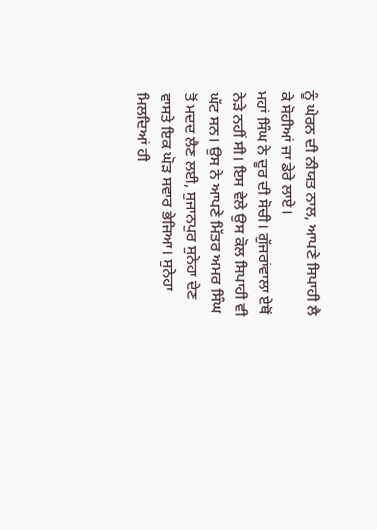ਨੂੰ ਘੇਰਨ ਦੀ ਨੀਯਤ ਨਾਲ, ਆਪਣੇ ਸਿਪਾਹੀ ਲੈ ਕੇ ਸੋਹੀਆਂ ਜਾ ਡੇਰੇ ਲਾਏ।
ਮਹਾਂ ਸਿੰਘ ਨੇ ਦੂਰ ਦੀ ਸੋਚੀ। ਗੁੱਜਰਾਂਵਾਲਾ ਏਥੋਂ ਨੇੜੇ ਨਹੀਂ ਸੀ। ਇਸ ਵੇਲੇ ਉਸ ਕੋਲ ਸਿਪਾਹੀ ਵੀ ਘੱਟ ਸਨ। ਉਸ ਨੇ ਆਪਣੇ ਮਿੱਤਰ ਅਮਰ ਸਿੰਘ ਤੋਂ ਮਦਦ ਲੈਣ ਲਈ, ਸੁਜਾਨਪੁਰ ਸੁਨੇਹਾ ਦੇਣ ਵਾਸਤੇ ਇਕ ਘੋੜ ਸਵਾਰ ਭੇਜਿਆ। ਸੁਨੇਹਾ ਮਿਲਦਿਆਂ ਹੀ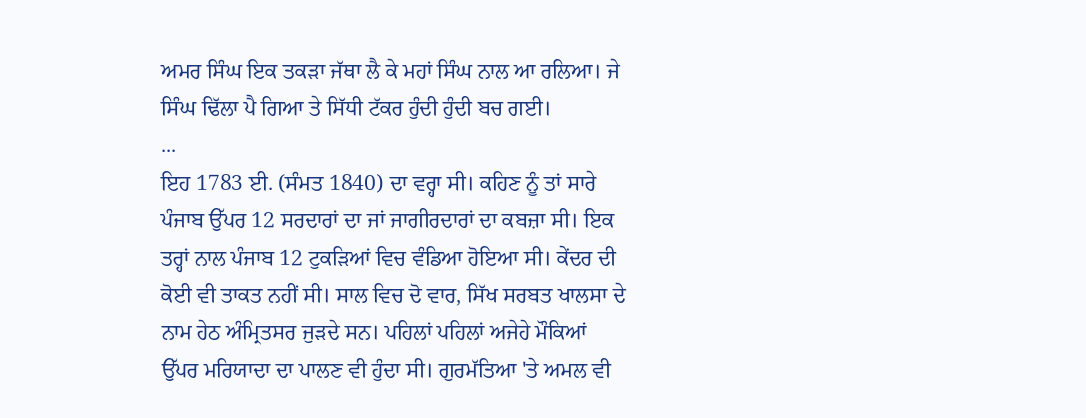ਅਮਰ ਸਿੰਘ ਇਕ ਤਕੜਾ ਜੱਥਾ ਲੈ ਕੇ ਮਹਾਂ ਸਿੰਘ ਨਾਲ ਆ ਰਲਿਆ। ਜੇ ਸਿੰਘ ਢਿੱਲਾ ਪੈ ਗਿਆ ਤੇ ਸਿੱਧੀ ਟੱਕਰ ਹੁੰਦੀ ਹੁੰਦੀ ਬਚ ਗਈ।
...
ਇਹ 1783 ਈ. (ਸੰਮਤ 1840) ਦਾ ਵਰ੍ਹਾ ਸੀ। ਕਹਿਣ ਨੂੰ ਤਾਂ ਸਾਰੇ ਪੰਜਾਬ ਉੱਪਰ 12 ਸਰਦਾਰਾਂ ਦਾ ਜਾਂ ਜਾਗੀਰਦਾਰਾਂ ਦਾ ਕਬਜ਼ਾ ਸੀ। ਇਕ ਤਰ੍ਹਾਂ ਨਾਲ ਪੰਜਾਬ 12 ਟੁਕੜਿਆਂ ਵਿਚ ਵੰਡਿਆ ਹੋਇਆ ਸੀ। ਕੇਂਦਰ ਦੀ ਕੋਈ ਵੀ ਤਾਕਤ ਨਹੀਂ ਸੀ। ਸਾਲ ਵਿਚ ਦੋ ਵਾਰ, ਸਿੱਖ ਸਰਬਤ ਖਾਲਸਾ ਦੇ ਨਾਮ ਹੇਠ ਅੰਮ੍ਰਿਤਸਰ ਜੁੜਦੇ ਸਨ। ਪਹਿਲਾਂ ਪਹਿਲਾਂ ਅਜੇਹੇ ਮੌਕਿਆਂ ਉੱਪਰ ਮਰਿਯਾਦਾ ਦਾ ਪਾਲਣ ਵੀ ਹੁੰਦਾ ਸੀ। ਗੁਰਮੱਤਿਆ 'ਤੇ ਅਮਲ ਵੀ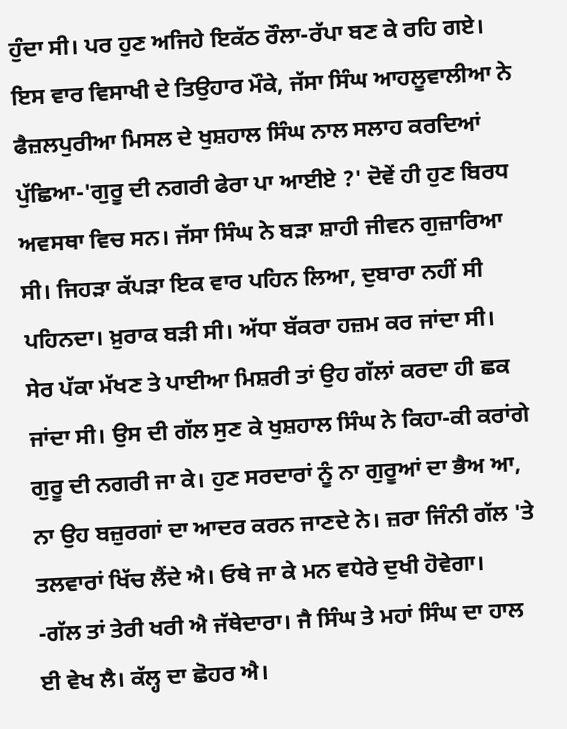ਹੁੰਦਾ ਸੀ। ਪਰ ਹੁਣ ਅਜਿਹੇ ਇਕੱਠ ਰੌਲਾ-ਰੱਪਾ ਬਣ ਕੇ ਰਹਿ ਗਏ।
ਇਸ ਵਾਰ ਵਿਸਾਖੀ ਦੇ ਤਿਉਹਾਰ ਮੌਕੇ, ਜੱਸਾ ਸਿੰਘ ਆਹਲੂਵਾਲੀਆ ਨੇ ਫੈਜ਼ਲਪੁਰੀਆ ਮਿਸਲ ਦੇ ਖੁਸ਼ਹਾਲ ਸਿੰਘ ਨਾਲ ਸਲਾਹ ਕਰਦਿਆਂ ਪੁੱਛਿਆ-'ਗੁਰੂ ਦੀ ਨਗਰੀ ਫੇਰਾ ਪਾ ਆਈਏ ?' ਦੋਵੇਂ ਹੀ ਹੁਣ ਬਿਰਧ ਅਵਸਥਾ ਵਿਚ ਸਨ। ਜੱਸਾ ਸਿੰਘ ਨੇ ਬੜਾ ਸ਼ਾਹੀ ਜੀਵਨ ਗੁਜ਼ਾਰਿਆ ਸੀ। ਜਿਹੜਾ ਕੱਪੜਾ ਇਕ ਵਾਰ ਪਹਿਨ ਲਿਆ, ਦੁਬਾਰਾ ਨਹੀਂ ਸੀ ਪਹਿਨਦਾ। ਖ਼ੁਰਾਕ ਬੜੀ ਸੀ। ਅੱਧਾ ਬੱਕਰਾ ਹਜ਼ਮ ਕਰ ਜਾਂਦਾ ਸੀ। ਸੇਰ ਪੱਕਾ ਮੱਖਣ ਤੇ ਪਾਈਆ ਮਿਸ਼ਰੀ ਤਾਂ ਉਹ ਗੱਲਾਂ ਕਰਦਾ ਹੀ ਛਕ ਜਾਂਦਾ ਸੀ। ਉਸ ਦੀ ਗੱਲ ਸੁਣ ਕੇ ਖੁਸ਼ਹਾਲ ਸਿੰਘ ਨੇ ਕਿਹਾ-ਕੀ ਕਰਾਂਗੇ ਗੁਰੂ ਦੀ ਨਗਰੀ ਜਾ ਕੇ। ਹੁਣ ਸਰਦਾਰਾਂ ਨੂੰ ਨਾ ਗੁਰੂਆਂ ਦਾ ਭੈਅ ਆ, ਨਾ ਉਹ ਬਜ਼ੁਰਗਾਂ ਦਾ ਆਦਰ ਕਰਨ ਜਾਣਦੇ ਨੇ। ਜ਼ਰਾ ਜਿੰਨੀ ਗੱਲ 'ਤੇ ਤਲਵਾਰਾਂ ਖਿੱਚ ਲੈਂਦੇ ਐ। ਓਥੇ ਜਾ ਕੇ ਮਨ ਵਧੇਰੇ ਦੁਖੀ ਹੋਵੇਗਾ।
-ਗੱਲ ਤਾਂ ਤੇਰੀ ਖਰੀ ਐ ਜੱਥੇਦਾਰਾ। ਜੈ ਸਿੰਘ ਤੇ ਮਹਾਂ ਸਿੰਘ ਦਾ ਹਾਲ ਈ ਵੇਖ ਲੈ। ਕੱਲ੍ਹ ਦਾ ਛੋਹਰ ਐ।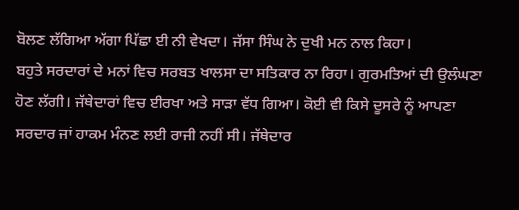ਬੋਲਣ ਲੱਗਿਆ ਅੱਗਾ ਪਿੱਛਾ ਈ ਨੀ ਵੇਖਦਾ। ਜੱਸਾ ਸਿੰਘ ਨੇ ਦੁਖੀ ਮਨ ਨਾਲ ਕਿਹਾ।
ਬਹੁਤੇ ਸਰਦਾਰਾਂ ਦੇ ਮਨਾਂ ਵਿਚ ਸਰਬਤ ਖਾਲਸਾ ਦਾ ਸਤਿਕਾਰ ਨਾ ਰਿਹਾ। ਗੁਰਮਤਿਆਂ ਦੀ ਉਲੰਘਣਾ ਹੋਣ ਲੱਗੀ। ਜੱਥੇਦਾਰਾਂ ਵਿਚ ਈਰਖਾ ਅਤੇ ਸਾੜਾ ਵੱਧ ਗਿਆ। ਕੋਈ ਵੀ ਕਿਸੇ ਦੂਸਰੇ ਨੂੰ ਆਪਣਾ ਸਰਦਾਰ ਜਾਂ ਹਾਕਮ ਮੰਨਣ ਲਈ ਰਾਜੀ ਨਹੀਂ ਸੀ। ਜੱਥੇਦਾਰ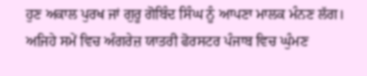ਹੁਣ ਅਕਾਲ ਪੁਰਖ ਜਾਂ ਗੁਰੂ ਗੋਬਿੰਦ ਸਿੰਘ ਨੂੰ ਆਪਣਾ ਮਾਲਕ ਮੰਨਣ ਲੱਗ। ਅਜਿਹੇ ਸਮੇਂ ਵਿਚ ਅੰਗਰੇਜ਼ ਯਾਤਰੀ ਫੋਰਸਟਰ ਪੰਜਾਬ ਵਿਚ ਘੁੰਮਣ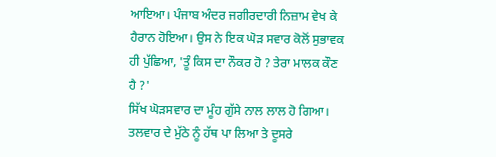ਆਇਆ। ਪੰਜਾਬ ਅੰਦਰ ਜਗੀਰਦਾਰੀ ਨਿਜ਼ਾਮ ਵੇਖ ਕੇ ਹੈਰਾਨ ਹੋਇਆ। ਉਸ ਨੇ ਇਕ ਘੋੜ ਸਵਾਰ ਕੋਲੋਂ ਸੁਭਾਵਕ ਹੀ ਪੁੱਛਿਆ, 'ਤੂੰ ਕਿਸ ਦਾ ਨੌਕਰ ਹੋ ? ਤੇਰਾ ਮਾਲਕ ਕੌਣ ਹੈ ?'
ਸਿੱਖ ਘੋੜਸਵਾਰ ਦਾ ਮੂੰਹ ਗੁੱਸੇ ਨਾਲ ਲਾਲ ਹੋ ਗਿਆ। ਤਲਵਾਰ ਦੇ ਮੁੱਠੇ ਨੂੰ ਹੱਥ ਪਾ ਲਿਆ ਤੇ ਦੂਸਰੇ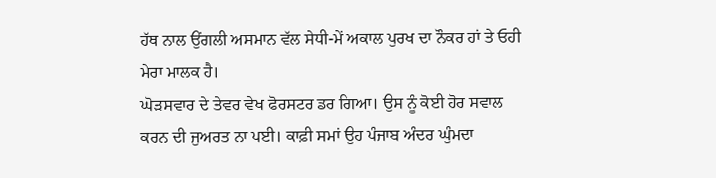ਹੱਥ ਨਾਲ ਉਂਗਲੀ ਅਸਮਾਨ ਵੱਲ ਸੇਧੀ-ਮੇਂ ਅਕਾਲ ਪੁਰਖ ਦਾ ਨੌਕਰ ਹਾਂ ਤੇ ਓਹੀ ਮੇਰਾ ਮਾਲਕ ਹੈ।
ਘੋੜਸਵਾਰ ਦੇ ਤੇਵਰ ਵੇਖ ਫੋਰਸਟਰ ਡਰ ਗਿਆ। ਉਸ ਨੂੰ ਕੋਈ ਹੋਰ ਸਵਾਲ ਕਰਨ ਦੀ ਜੁਅਰਤ ਨਾ ਪਈ। ਕਾਫ਼ੀ ਸਮਾਂ ਉਹ ਪੰਜਾਬ ਅੰਦਰ ਘੁੰਮਦਾ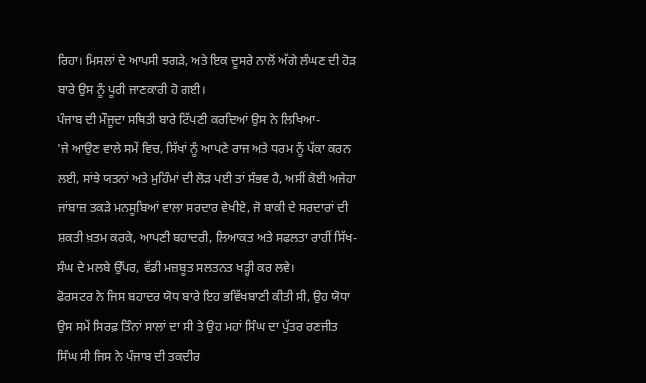ਰਿਹਾ। ਮਿਸਲਾਂ ਦੇ ਆਪਸੀ ਝਗੜੇ, ਅਤੇ ਇਕ ਦੂਸਰੇ ਨਾਲੋਂ ਅੱਗੇ ਲੰਘਣ ਦੀ ਹੋੜ ਬਾਰੇ ਉਸ ਨੂੰ ਪੂਰੀ ਜਾਣਕਾਰੀ ਹੋ ਗਈ।
ਪੰਜਾਬ ਦੀ ਮੌਜੂਦਾ ਸਥਿਤੀ ਬਾਰੇ ਟਿੱਪਣੀ ਕਰਦਿਆਂ ਉਸ ਨੇ ਲਿਖਿਆ-
'ਜੇ ਆਉਣ ਵਾਲੇ ਸਮੇਂ ਵਿਚ, ਸਿੱਖਾਂ ਨੂੰ ਆਪਣੇ ਰਾਜ ਅਤੇ ਧਰਮ ਨੂੰ ਪੱਕਾ ਕਰਨ ਲਈ, ਸਾਂਝੇ ਯਤਨਾਂ ਅਤੇ ਮੁਹਿੰਮਾਂ ਦੀ ਲੋੜ ਪਈ ਤਾਂ ਸੰਭਵ ਹੈ, ਅਸੀਂ ਕੋਈ ਅਜੇਹਾ ਜਾਂਬਾਜ਼ ਤਕੜੇ ਮਨਸੂਬਿਆਂ ਵਾਲਾ ਸਰਦਾਰ ਵੇਖੀਏ, ਜੋ ਬਾਕੀ ਦੇ ਸਰਦਾਰਾਂ ਦੀ ਸ਼ਕਤੀ ਖ਼ਤਮ ਕਰਕੇ, ਆਪਣੀ ਬਹਾਦਰੀ, ਲਿਆਕਤ ਅਤੇ ਸਫਲਤਾ ਰਾਹੀਂ ਸਿੱਖ-ਸੰਘ ਦੇ ਮਲਬੇ ਉੱਪਰ, ਵੱਡੀ ਮਜ਼ਬੂਤ ਸਲਤਨਤ ਖੜ੍ਹੀ ਕਰ ਲਵੇ।
ਫੋਰਸਟਰ ਨੇ ਜਿਸ ਬਹਾਦਰ ਯੋਧ ਬਾਰੇ ਇਹ ਭਵਿੱਖਬਾਣੀ ਕੀਤੀ ਸੀ, ਉਹ ਯੋਧਾ ਉਸ ਸਮੇਂ ਸਿਰਫ਼ ਤਿੰਨਾਂ ਸਾਲਾਂ ਦਾ ਸੀ ਤੇ ਉਹ ਮਹਾਂ ਸਿੰਘ ਦਾ ਪੁੱਤਰ ਰਣਜੀਤ ਸਿੰਘ ਸੀ ਜਿਸ ਨੇ ਪੰਜਾਬ ਦੀ ਤਕਦੀਰ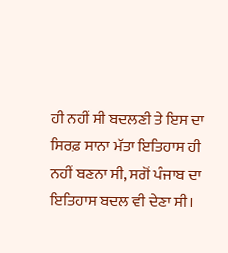ਹੀ ਨਹੀਂ ਸੀ ਬਦਲਣੀ ਤੇ ਇਸ ਦਾ ਸਿਰਫ਼ ਸਾਨਾ ਮੱਤਾ ਇਤਿਹਾਸ ਹੀ ਨਹੀਂ ਬਣਨਾ ਸੀ, ਸਗੋਂ ਪੰਜਾਬ ਦਾ ਇਤਿਹਾਸ ਬਦਲ ਵੀ ਦੇਣਾ ਸੀ।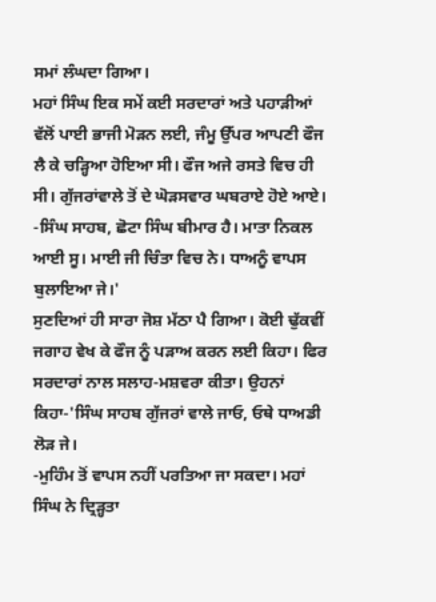ਸਮਾਂ ਲੰਘਦਾ ਗਿਆ।
ਮਹਾਂ ਸਿੰਘ ਇਕ ਸਮੇਂ ਕਈ ਸਰਦਾਰਾਂ ਅਤੇ ਪਹਾੜੀਆਂ ਵੱਲੋਂ ਪਾਈ ਭਾਜੀ ਮੋੜਨ ਲਈ, ਜੰਮੂ ਉੱਪਰ ਆਪਣੀ ਫੌਜ ਲੈ ਕੇ ਚੜ੍ਹਿਆ ਹੋਇਆ ਸੀ। ਫੌਜ ਅਜੇ ਰਸਤੇ ਵਿਚ ਹੀ ਸੀ। ਗੁੱਜਰਾਂਵਾਲੇ ਤੋਂ ਦੇ ਘੋੜਸਵਾਰ ਘਬਰਾਏ ਹੋਏ ਆਏ।
-ਸਿੰਘ ਸਾਹਬ, ਛੋਟਾ ਸਿੰਘ ਬੀਮਾਰ ਹੈ। ਮਾਤਾ ਨਿਕਲ ਆਈ ਸੂ। ਮਾਈ ਜੀ ਚਿੰਤਾ ਵਿਚ ਨੇ। ਧਾਅਨੂੰ ਵਾਪਸ ਬੁਲਾਇਆ ਜੇ।'
ਸੁਣਦਿਆਂ ਹੀ ਸਾਰਾ ਜੋਸ਼ ਮੱਠਾ ਪੈ ਗਿਆ। ਕੋਈ ਢੁੱਕਵੀਂ ਜਗਾਹ ਵੇਖ ਕੇ ਫੌਜ ਨੂੰ ਪੜਾਅ ਕਰਨ ਲਈ ਕਿਹਾ। ਫਿਰ ਸਰਦਾਰਾਂ ਨਾਲ ਸਲਾਹ-ਮਸ਼ਵਰਾ ਕੀਤਾ। ਉਹਨਾਂ ਕਿਹਾ-'ਸਿੰਘ ਸਾਹਬ ਗੁੱਜਰਾਂ ਵਾਲੇ ਜਾਓ, ਓਥੇ ਧਾਅਡੀ ਲੋੜ ਜੇ।
-ਮੁਹਿੰਮ ਤੋਂ ਵਾਪਸ ਨਹੀਂ ਪਰਤਿਆ ਜਾ ਸਕਦਾ। ਮਹਾਂ ਸਿੰਘ ਨੇ ਦ੍ਰਿੜ੍ਹਤਾ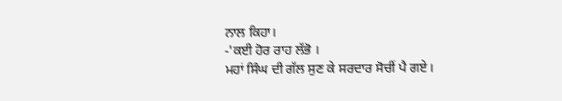ਨਾਲ ਕਿਹਾ।
-'ਕਈ ਹੋਰ ਰਾਹ ਲੱਭੋ ।
ਮਹਾਂ ਸਿੰਘ ਦੀ ਗੱਲ ਸੁਣ ਕੇ ਸਰਦਾਰ ਸੋਚੀਂ ਪੈ ਗਏ।